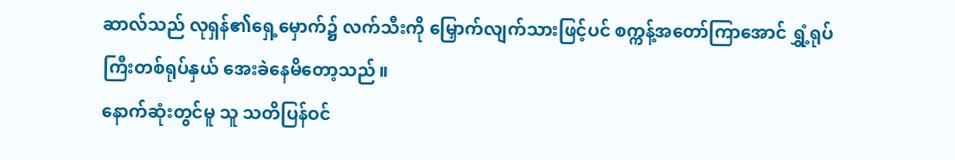ဆာလ်သည် လုရှန်၏ရှေ့မှောက်၌ လက်သီးကို မြှောက်လျက်သားဖြင့်ပင် စက္ကန့်အတော်ကြာအောင် ရွှံ့ရုပ်ကြီးတစ်ရုပ်နှယ် အေးခဲနေမိတော့သည်။
နောက်ဆုံးတွင်မူ သူ သတိပြန်ဝင်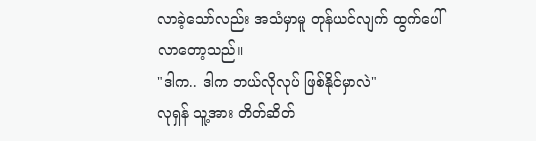လာခဲ့သော်လည်း အသံမှာမူ တုန်ယင်လျက် ထွက်ပေါ်လာတော့သည်။
"ဒါက.. ဒါက ဘယ်လိုလုပ် ဖြစ်နိုင်မှာလဲ"
လုရှန် သူ့အား တိတ်ဆိတ်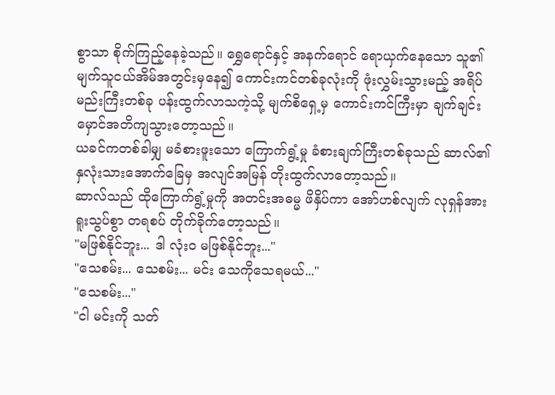စွာသာ စိုက်ကြည့်နေခဲ့သည်။ ရွှေရောင်နှင့် အနက်ရောင် ရောယှက်နေသော သူ၏ မျက်သူငယ်အိမ်အတွင်းမှနေ၍ ကောင်းကင်တစ်ခုလုံးကို ဖုံးလွှမ်းသွားမည့် အရိပ်မည်းကြီးတစ်ခု ပန်းထွက်လာသကဲ့သို့ မျက်စိရှေ့မှ ကောင်းကင်ကြီးမှာ ချက်ချင်း မှောင်အတိကျသွားတော့သည်။
ယခင်ကတစ်ခါမျှ မခံစားဖူးသော ကြောက်ရွံ့မှု ခံစားချက်ကြီးတစ်ခုသည် ဆာလ်၏ နှလုံးသားအောက်ခြေမှ အလျင်အမြန် တိုးထွက်လာတော့သည်။
ဆာလ်သည် ထိုကြောက်ရွံ့မှုကို အတင်းအဓမ္မ ဖိနှိပ်ကာ အော်ဟစ်လျက် လုရှန်အား ရူးသွပ်စွာ တရစပ် တိုက်ခိုက်တော့သည်။
"မဖြစ်နိုင်ဘူး... ဒါ လုံးဝ မဖြစ်နိုင်ဘူး..."
"သေစမ်း... သေစမ်း... မင်း သေကိုသေရမယ်..."
"သေစမ်း..."
"ငါ မင်းကို သတ်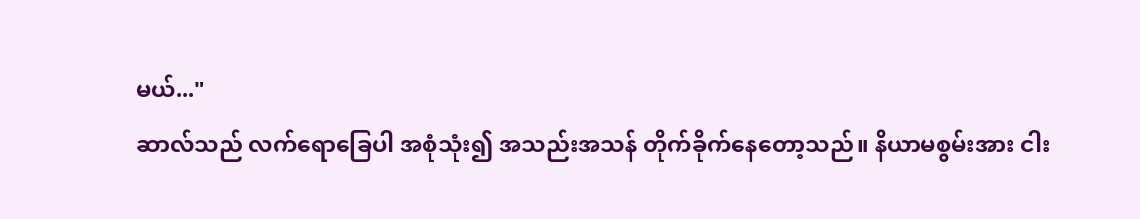မယ်..."
ဆာလ်သည် လက်ရောခြေပါ အစုံသုံး၍ အသည်းအသန် တိုက်ခိုက်နေတော့သည်။ နိယာမစွမ်းအား ငါး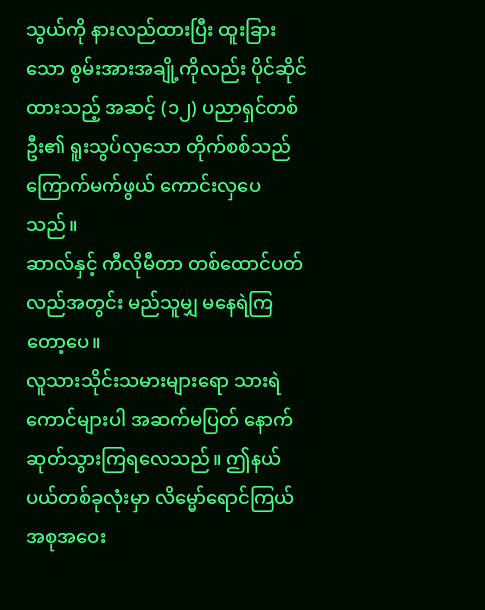သွယ်ကို နားလည်ထားပြီး ထူးခြားသော စွမ်းအားအချို့ကိုလည်း ပိုင်ဆိုင်ထားသည့် အဆင့် (၁၂) ပညာရှင်တစ်ဦး၏ ရူးသွပ်လှသော တိုက်စစ်သည် ကြောက်မက်ဖွယ် ကောင်းလှပေသည်။
ဆာလ်နှင့် ကီလိုမီတာ တစ်ထောင်ပတ်လည်အတွင်း မည်သူမျှ မနေရဲကြတော့ပေ။
လူသားသိုင်းသမားများရော သားရဲကောင်များပါ အဆက်မပြတ် နောက်ဆုတ်သွားကြရလေသည်။ ဤနယ်ပယ်တစ်ခုလုံးမှာ လိမ္မော်ရောင်ကြယ်အစုအဝေး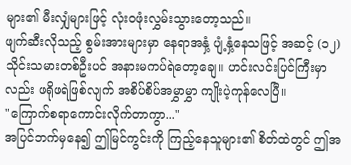များ၏ မီးလျှံများဖြင့် လုံးဝဖုံးလွှမ်းသွားတော့သည်။
ဖျက်ဆီးလိုသည့် စွမ်းအားများမှာ နေရာအနှံ့ ပျံ့နှံ့နေသဖြင့် အဆင့် (၁၂) သိုင်းသမားတစ်ဦးပင် အနားမကပ်ရဲတော့ချေ။ ဟင်းလင်းပြင်ကြီးမှာလည်း ဖရိုဖရဲဖြစ်လျက် အစိပ်စိပ်အမွှာမွှာ ကျိုးပဲ့ကုန်လေပြီ။
"ကြောက်စရာကောင်းလိုက်တာကွာ..."
အပြင်ဘက်မှနေ၍ ဤမြင်ကွင်းကို ကြည့်နေသူများ၏ စိတ်ထဲတွင် ဤအ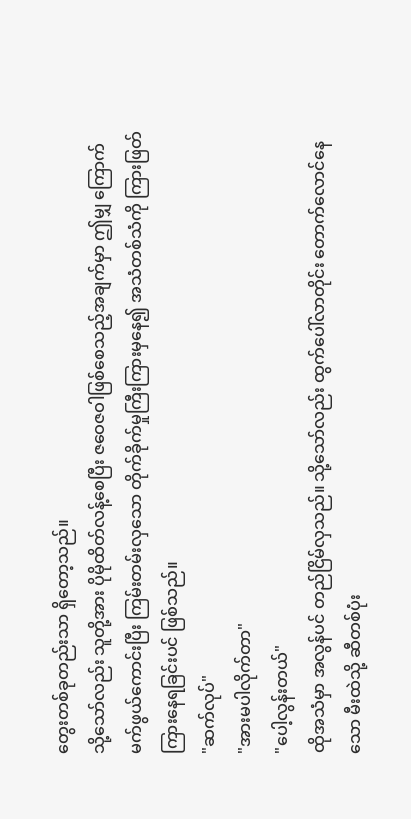တွေးတစ်ခုတည်းသာ ရှိတော့သည်။
သို့သော်လည်း သူတို့အား ပိုမိုထိတ်လန့်စေပြီး ဇဝေဇဝါဖြစ်စေသည့်အချက်မှာ ဤမျှ ကြောက်မက်ဖွယ်ကောင်းပြီး ကြမ်းတမ်းလှသော တိုက်ခိုက်မှုကြီးကြားမှနေ၍ အသံတစ်သံကို ကြားဖြတ်ကြားနေရခြင်းပင် ဖြစ်သည်။
"ဆက်လုပ်"
"အားမပါလိုက်တာ"
"ပေါ့လွန်းတယ်"
ထိုအသံမှာ အလွန်ပင် တည်ငြိမ်လှသည်။ သို့သော်လည်း ထွက်ပေါ်လာတိုင်း တောက်လောင်နေသော မီးထဲသို့ ဆီတစ်ပုံး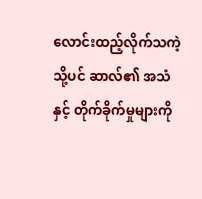လောင်းထည့်လိုက်သကဲ့သို့ပင် ဆာလ်၏ အသံနှင့် တိုက်ခိုက်မှုများကို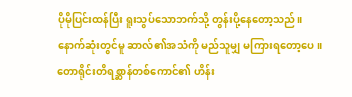ပိုမိုပြင်းထန်ပြီး ရူးသွပ်သောဘက်သို့ တွန်းပို့နေတော့သည်။
နောက်ဆုံးတွင်မူ ဆာလ်၏အသံကို မည်သူမျှ မကြားရတော့ပေ။
တောရိုင်းတိရစ္ဆာန်တစ်ကောင်၏ ဟိန်း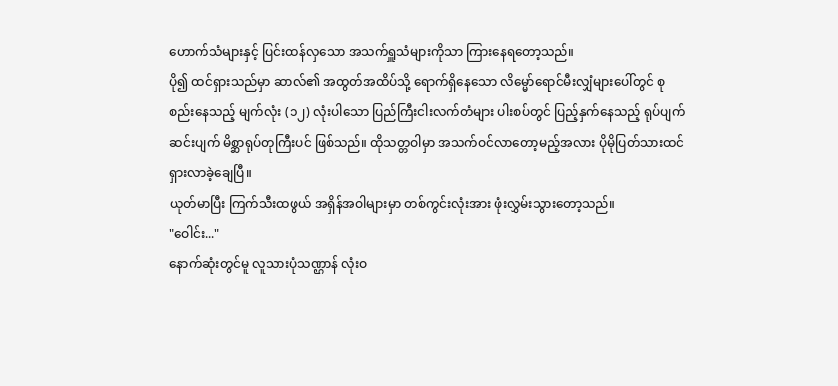ဟောက်သံများနှင့် ပြင်းထန်လှသော အသက်ရှူသံများကိုသာ ကြားနေရတော့သည်။
ပို၍ ထင်ရှားသည်မှာ ဆာလ်၏ အထွတ်အထိပ်သို့ ရောက်ရှိနေသော လိမ္မော်ရောင်မီးလျှံများပေါ်တွင် စုစည်းနေသည့် မျက်လုံး (၁၂) လုံးပါသော ပြည်ကြီးငါးလက်တံများ ပါးစပ်တွင် ပြည့်နှက်နေသည့် ရုပ်ပျက်ဆင်းပျက် မိစ္ဆာရုပ်တုကြီးပင် ဖြစ်သည်။ ထိုသတ္တဝါမှာ အသက်ဝင်လာတော့မည့်အလား ပိုမိုပြတ်သားထင်ရှားလာခဲ့ချေပြီ။
ယုတ်မာပြီး ကြက်သီးထဖွယ် အရှိန်အဝါများမှာ တစ်ကွင်းလုံးအား ဖုံးလွှမ်းသွားတော့သည်။
"ဝေါင်း..."
နောက်ဆုံးတွင်မူ လူသားပုံသဏ္ဌာန် လုံးဝ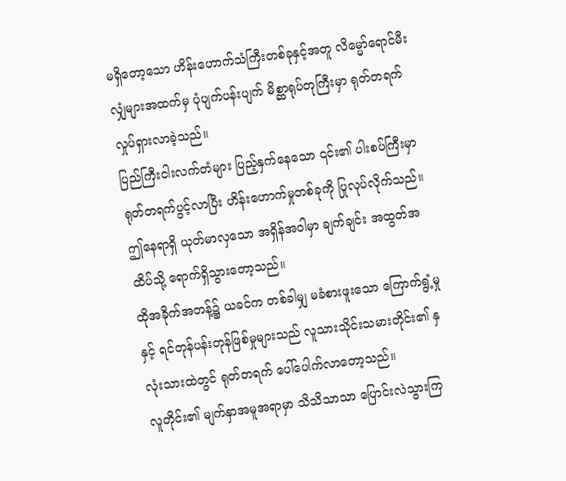မရှိတော့သော ဟိန်းဟောက်သံကြီးတစ်ခုနှင့်အတူ လိမ္မော်ရောင်မီးလျှံများအထက်မှ ပုံပျက်ပန်းပျက် မိစ္ဆာရုပ်တုကြီးမှာ ရုတ်တရက် လှုပ်ရှားလာခဲ့သည်။
ပြည်ကြီးငါးလက်တံများ ပြည့်နှက်နေသော ၎င်း၏ ပါးစပ်ကြီးမှာ ရုတ်တရက်ပွင့်လာပြီး ဟိန်းဟောက်မှုတစ်ခုကို ပြုလုပ်လိုက်သည်။
ဤနေရာရှိ ယုတ်မာလှသော အရှိန်အဝါမှာ ချက်ချင်း အထွတ်အထိပ်သို့ ရောက်ရှိသွားတော့သည်။
ထိုအခိုက်အတန့်၌ ယခင်က တစ်ခါမျှ မခံစားဖူးသော ကြောက်ရွံ့မှုနှင့် ရင်တုန်ပန်းတုန်ဖြစ်မှုများသည် လူသားသိုင်းသမားတိုင်း၏ နှလုံးသားထဲတွင် ရုတ်တရက် ပေါ်ပေါက်လာတော့သည်။
လူတိုင်း၏ မျက်နှာအမူအရာမှာ သိသိသာသာ ပြောင်းလဲသွားကြ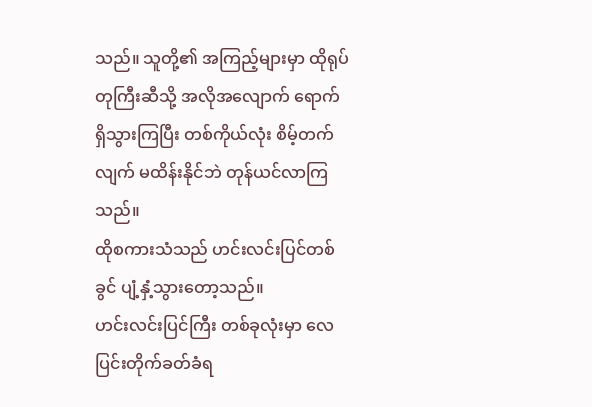သည်။ သူတို့၏ အကြည့်များမှာ ထိုရုပ်တုကြီးဆီသို့ အလိုအလျောက် ရောက်ရှိသွားကြပြီး တစ်ကိုယ်လုံး စိမ့်တက်လျက် မထိန်းနိုင်ဘဲ တုန်ယင်လာကြသည်။
ထိုစကားသံသည် ဟင်းလင်းပြင်တစ်ခွင် ပျံ့နှံ့သွားတော့သည်။
ဟင်းလင်းပြင်ကြီး တစ်ခုလုံးမှာ လေပြင်းတိုက်ခတ်ခံရ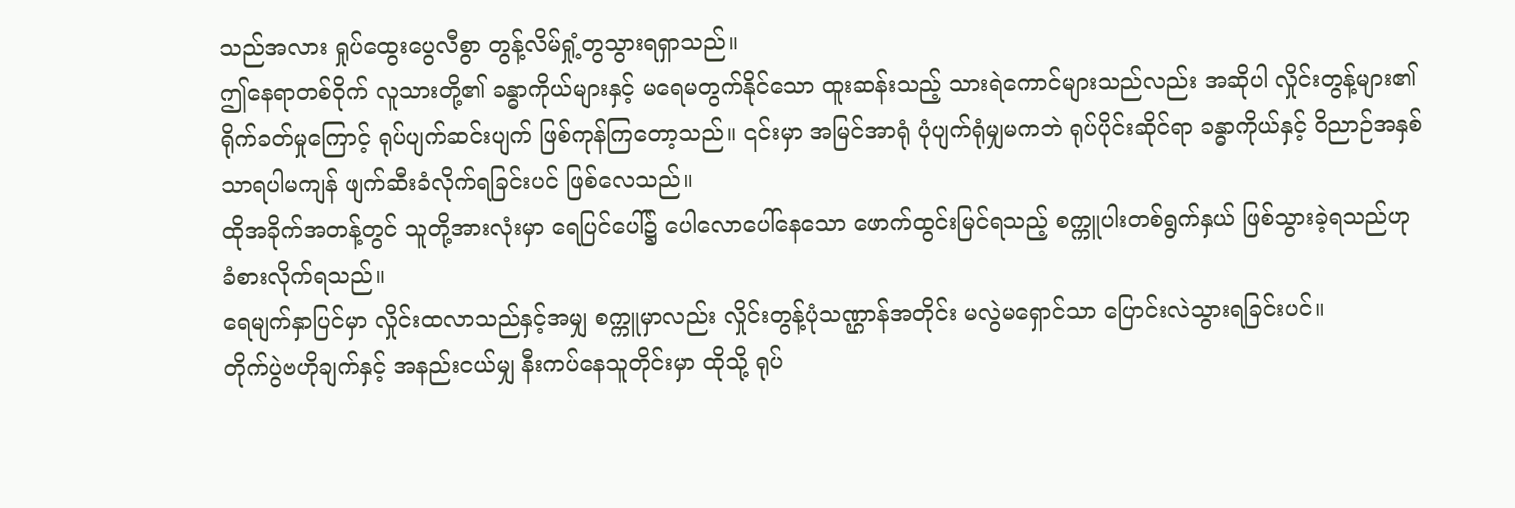သည်အလား ရှုပ်ထွေးပွေလီစွာ တွန့်လိမ်ရှုံ့တွသွားရရှာသည်။
ဤနေရာတစ်ဝိုက် လူသားတို့၏ ခန္ဓာကိုယ်များနှင့် မရေမတွက်နိုင်သော ထူးဆန်းသည့် သားရဲကောင်များသည်လည်း အဆိုပါ လှိုင်းတွန့်များ၏ ရိုက်ခတ်မှုကြောင့် ရုပ်ပျက်ဆင်းပျက် ဖြစ်ကုန်ကြတော့သည်။ ၎င်းမှာ အမြင်အာရုံ ပုံပျက်ရုံမျှမကဘဲ ရုပ်ပိုင်းဆိုင်ရာ ခန္ဓာကိုယ်နှင့် ဝိညာဉ်အနှစ်သာရပါမကျန် ဖျက်ဆီးခံလိုက်ရခြင်းပင် ဖြစ်လေသည်။
ထိုအခိုက်အတန့်တွင် သူတို့အားလုံးမှာ ရေပြင်ပေါ်၌ ပေါလောပေါ်နေသော ဖောက်ထွင်းမြင်ရသည့် စက္ကူပါးတစ်ရွက်နှယ် ဖြစ်သွားခဲ့ရသည်ဟု ခံစားလိုက်ရသည်။
ရေမျက်နှာပြင်မှာ လှိုင်းထလာသည်နှင့်အမျှ စက္ကူမှာလည်း လှိုင်းတွန့်ပုံသဏ္ဌာန်အတိုင်း မလွဲမရှောင်သာ ပြောင်းလဲသွားရခြင်းပင်။
တိုက်ပွဲဗဟိုချက်နှင့် အနည်းငယ်မျှ နီးကပ်နေသူတိုင်းမှာ ထိုသို့ ရုပ်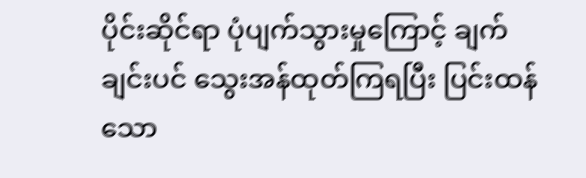ပိုင်းဆိုင်ရာ ပုံပျက်သွားမှုကြောင့် ချက်ချင်းပင် သွေးအန်ထုတ်ကြရပြီး ပြင်းထန်သော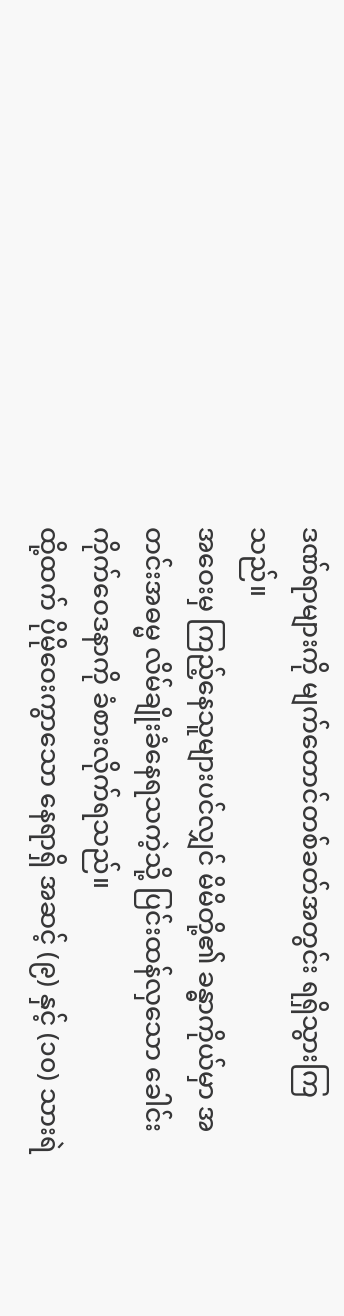ဒဏ်ရာများကို မျက်တောင်တစ်ခတ်အတွင်း ရရှိသွားကြသည်။
အဝေးမှ ကြည့်နေသူများပင်လျှင် မိမိတို့၏ ခန္ဓာကိုယ်မှာ အတင်းအဓမ္မ လိမ်ချိုးခံနေရသကဲ့သို့ ပြင်းထန်လှသော ခေါင်းကိုက်ဝေဒနာကို ခံစားလိုက်ရသည်။
ထို့ထက် ပိုမိုဝေးကွာသော နေရာရှိ အဆင့် (၉) နှင့် (၁၀) သားရဲ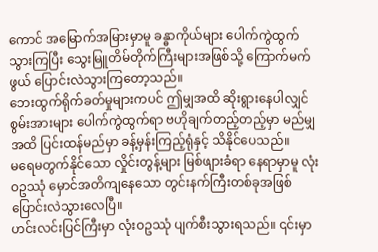ကောင် အမြောက်အမြားမှာမူ ခန္ဓာကိုယ်များ ပေါက်ကွဲထွက်သွားကြပြီး သွေးမြူတိမ်တိုက်ကြီးများအဖြစ်သို့ ကြောက်မက်ဖွယ် ပြောင်းလဲသွားကြတော့သည်။
ဘေးထွက်ရိုက်ခတ်မှုများကပင် ဤမျှအထိ ဆိုးရွားနေပါလျှင် စွမ်းအားများ ပေါက်ကွဲထွက်ရာ ဗဟိုချက်တည့်တည့်မှာ မည်မျှအထိ ပြင်းထန်မည်မှာ ခန့်မှန်းကြည့်ရုံနှင့် သိနိုင်ပေသည်။
မရေမတွက်နိုင်သော လှိုင်းတွန့်များ မြစ်ဖျားခံရာ နေရာမှာမူ လုံးဝဥဿုံ မှောင်အတိကျနေသော တွင်းနက်ကြီးတစ်ခုအဖြစ် ပြောင်းလဲသွားလေပြီ။
ဟင်းလင်းပြင်ကြီးမှာ လုံးဝဥဿုံ ပျက်စီးသွားရသည်။ ၎င်းမှာ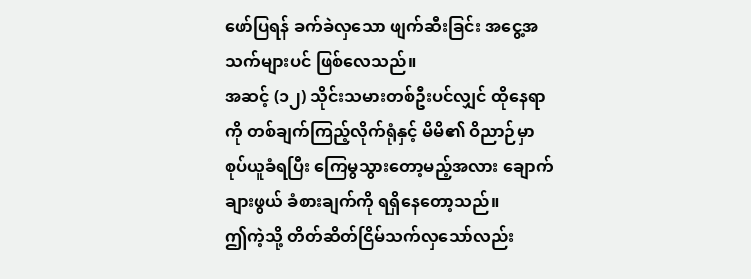ဖော်ပြရန် ခက်ခဲလှသော ဖျက်ဆီးခြင်း အငွေ့အသက်များပင် ဖြစ်လေသည်။
အဆင့် (၁၂) သိုင်းသမားတစ်ဦးပင်လျှင် ထိုနေရာကို တစ်ချက်ကြည့်လိုက်ရုံနှင့် မိမိ၏ ဝိညာဉ်မှာ စုပ်ယူခံရပြီး ကြေမွသွားတော့မည့်အလား ချောက်ချားဖွယ် ခံစားချက်ကို ရရှိနေတော့သည်။
ဤကဲ့သို့ တိတ်ဆိတ်ငြိမ်သက်လှသော်လည်း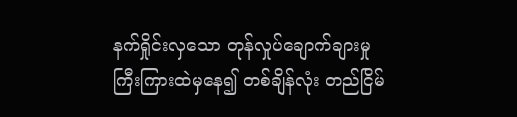နက်ရှိုင်းလှသော တုန်လှုပ်ချောက်ချားမှုကြီးကြားထဲမှနေ၍ တစ်ချိန်လုံး တည်ငြိမ်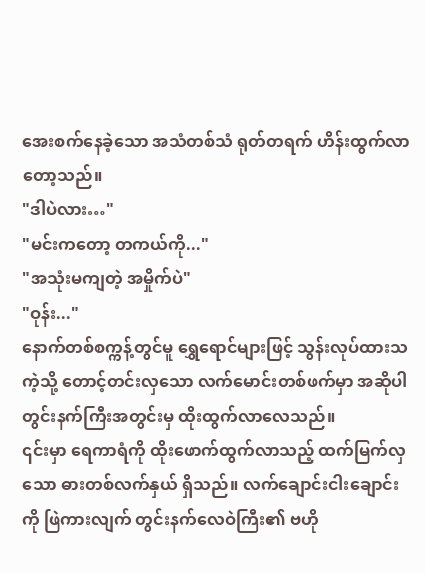အေးစက်နေခဲ့သော အသံတစ်သံ ရုတ်တရက် ဟိန်းထွက်လာတော့သည်။
"ဒါပဲလား…"
"မင်းကတော့ တကယ်ကို..."
"အသုံးမကျတဲ့ အမှိုက်ပဲ"
"ဝုန်း..."
နောက်တစ်စက္ကန့်တွင်မူ ရွှေရောင်များဖြင့် သွန်းလုပ်ထားသကဲ့သို့ တောင့်တင်းလှသော လက်မောင်းတစ်ဖက်မှာ အဆိုပါ တွင်းနက်ကြီးအတွင်းမှ ထိုးထွက်လာလေသည်။
၎င်းမှာ ရေကာရံကို ထိုးဖောက်ထွက်လာသည့် ထက်မြက်လှသော ဓားတစ်လက်နှယ် ရှိသည်။ လက်ချောင်းငါးချောင်းကို ဖြဲကားလျက် တွင်းနက်လေဝဲကြီး၏ ဗဟို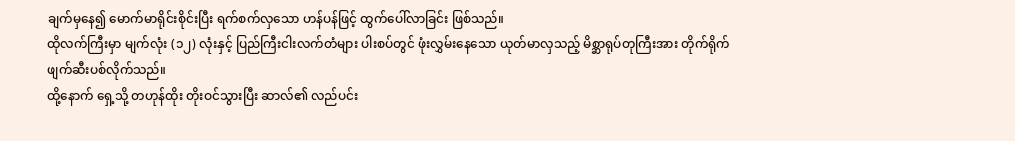ချက်မှနေ၍ မောက်မာရိုင်းစိုင်းပြီး ရက်စက်လှသော ဟန်ပန်ဖြင့် ထွက်ပေါ်လာခြင်း ဖြစ်သည်။
ထိုလက်ကြီးမှာ မျက်လုံး (၁၂) လုံးနှင့် ပြည်ကြီးငါးလက်တံများ ပါးစပ်တွင် ဖုံးလွှမ်းနေသော ယုတ်မာလှသည့် မိစ္ဆာရုပ်တုကြီးအား တိုက်ရိုက် ဖျက်ဆီးပစ်လိုက်သည်။
ထို့နောက် ရှေ့သို့ တဟုန်ထိုး တိုးဝင်သွားပြီး ဆာလ်၏ လည်ပင်း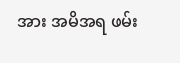အား အမိအရ ဖမ်း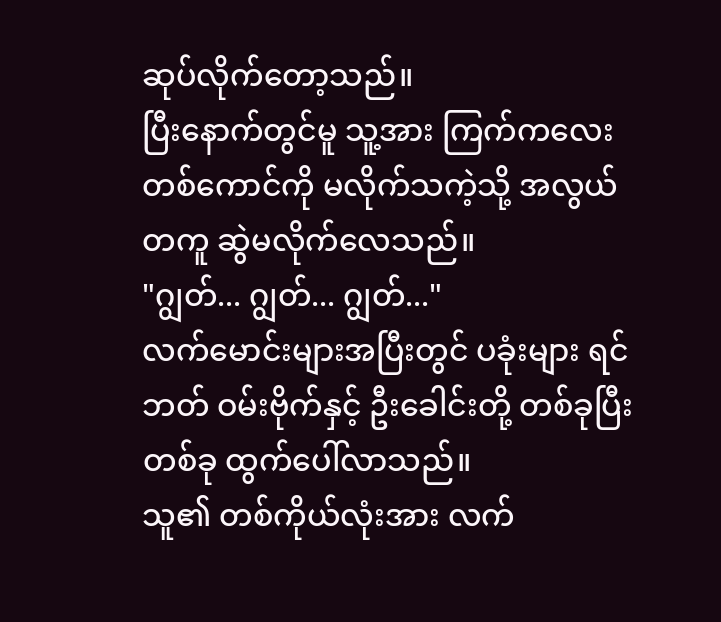ဆုပ်လိုက်တော့သည်။
ပြီးနောက်တွင်မူ သူ့အား ကြက်ကလေးတစ်ကောင်ကို မလိုက်သကဲ့သို့ အလွယ်တကူ ဆွဲမလိုက်လေသည်။
"ဂျွတ်... ဂျွတ်... ဂျွတ်..."
လက်မောင်းများအပြီးတွင် ပခုံးများ ရင်ဘတ် ဝမ်းဗိုက်နှင့် ဦးခေါင်းတို့ တစ်ခုပြီးတစ်ခု ထွက်ပေါ်လာသည်။
သူ၏ တစ်ကိုယ်လုံးအား လက်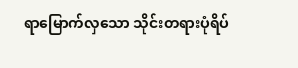ရာမြောက်လှသော သိုင်းတရားပုံရိပ်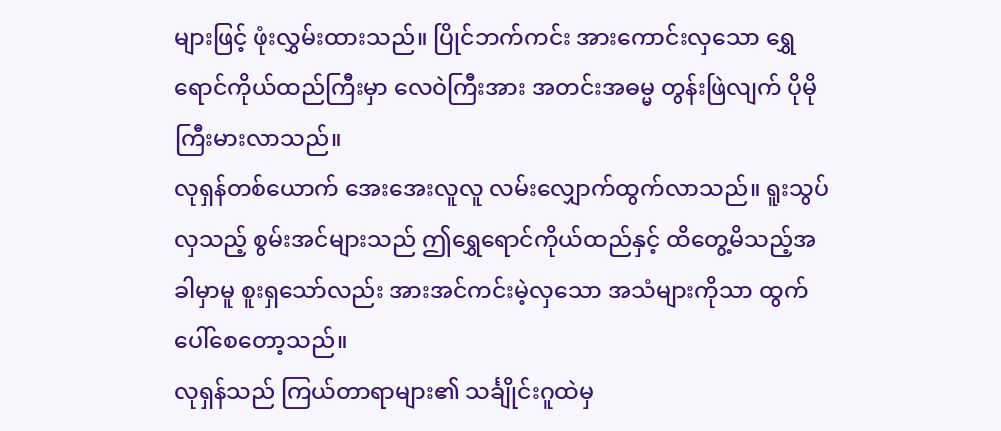များဖြင့် ဖုံးလွှမ်းထားသည်။ ပြိုင်ဘက်ကင်း အားကောင်းလှသော ရွှေရောင်ကိုယ်ထည်ကြီးမှာ လေဝဲကြီးအား အတင်းအဓမ္မ တွန်းဖြဲလျက် ပိုမိုကြီးမားလာသည်။
လုရှန်တစ်ယောက် အေးအေးလူလူ လမ်းလျှောက်ထွက်လာသည်။ ရူးသွပ်လှသည့် စွမ်းအင်များသည် ဤရွှေရောင်ကိုယ်ထည်နှင့် ထိတွေ့မိသည့်အခါမှာမူ စူးရှသော်လည်း အားအင်ကင်းမဲ့လှသော အသံများကိုသာ ထွက်ပေါ်စေတော့သည်။
လုရှန်သည် ကြယ်တာရာများ၏ သင်္ချိုင်းဂူထဲမှ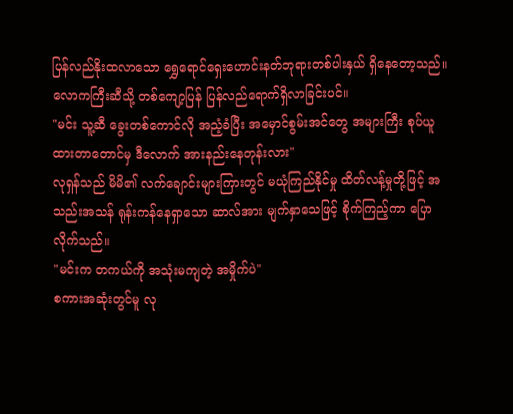ပြန်လည်နိုးထလာသော ရွှေရောင်ရှေးဟောင်းနတ်ဘုရားတစ်ပါးနှယ် ရှိနေတော့သည်။ လောကကြီးဆီသို့ တစ်ကျော့ပြန် ပြန်လည်ရောက်ရှိလာခြင်းပင်။
"မင်း သူ့ဆီ ခွေးတစ်ကောင်လို အညံ့ခံပြီး အမှောင်စွမ်းအင်တွေ အများကြီး စုပ်ယူထားတာတောင်မှ ဒီလောက် အားနည်းနေတုန်းလား"
လုရှန်သည် မိမိ၏ လက်ချောင်းများကြားတွင် မယုံကြည်နိုင်မှု ထိတ်လန့်မှုတို့ဖြင့် အသည်းအသန် ရုန်းကန်နေရှာသော ဆာလ်အား မျက်နှာသေဖြင့် စိုက်ကြည့်ကာ ပြောလိုက်သည်။
"မင်းက တကယ်ကို အသုံးမကျတဲ့ အမှိုက်ပဲ"
စကားအဆုံးတွင်မူ လု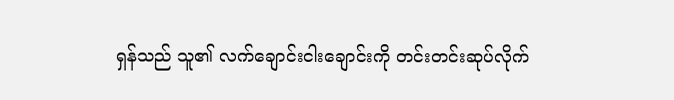ရှန်သည် သူ၏ လက်ချောင်းငါးချောင်းကို တင်းတင်းဆုပ်လိုက်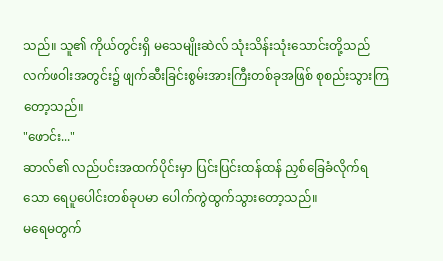သည်။ သူ၏ ကိုယ်တွင်းရှိ မသေမျိုးဆဲလ် သုံးသိန်းသုံးသောင်းတို့သည် လက်ဖဝါးအတွင်း၌ ဖျက်ဆီးခြင်းစွမ်းအားကြီးတစ်ခုအဖြစ် စုစည်းသွားကြတော့သည်။
"ဖောင်း..."
ဆာလ်၏ လည်ပင်းအထက်ပိုင်းမှာ ပြင်းပြင်းထန်ထန် ညှစ်ခြေခံလိုက်ရသော ရေပူပေါင်းတစ်ခုပမာ ပေါက်ကွဲထွက်သွားတော့သည်။
မရေမတွက်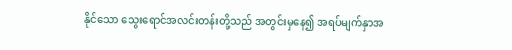နိုင်သော သွေးရောင်အလင်းတန်းတို့သည် အတွင်းမှနေ၍ အရပ်မျက်နှာအ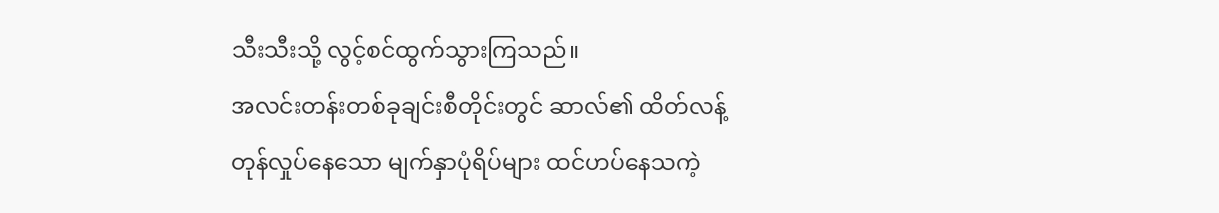သီးသီးသို့ လွင့်စင်ထွက်သွားကြသည်။
အလင်းတန်းတစ်ခုချင်းစီတိုင်းတွင် ဆာလ်၏ ထိတ်လန့်တုန်လှုပ်နေသော မျက်နှာပုံရိပ်များ ထင်ဟပ်နေသကဲ့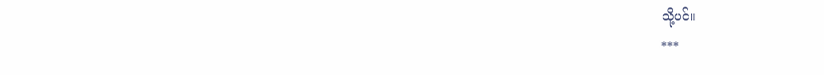သို့ပင်။
***